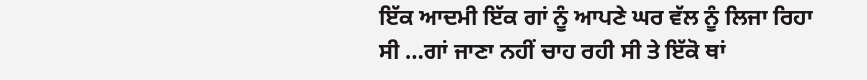ਇੱਕ ਆਦਮੀ ਇੱਕ ਗਾਂ ਨੂੰ ਆਪਣੇ ਘਰ ਵੱਲ ਨੂੰ ਲਿਜਾ ਰਿਹਾ ਸੀ …ਗਾਂ ਜਾਣਾ ਨਹੀਂ ਚਾਹ ਰਹੀ ਸੀ ਤੇ ਇੱਕੋ ਥਾਂ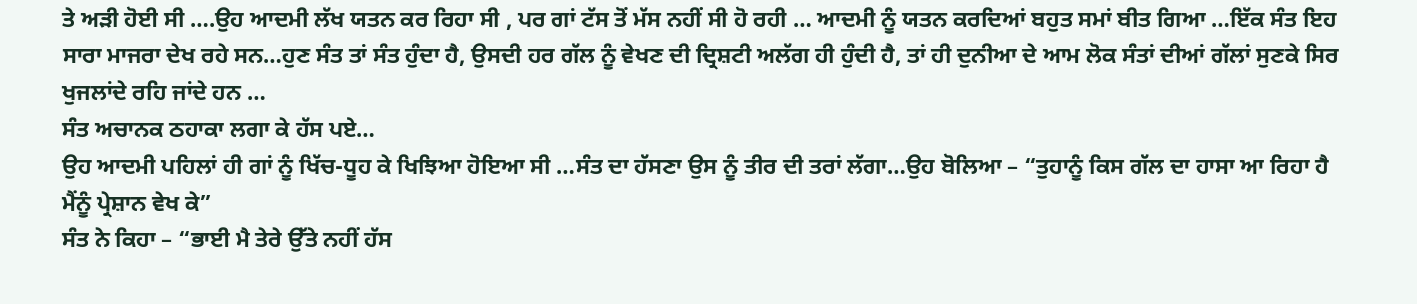ਤੇ ਅੜੀ ਹੋਈ ਸੀ ….ਉਹ ਆਦਮੀ ਲੱਖ ਯਤਨ ਕਰ ਰਿਹਾ ਸੀ , ਪਰ ਗਾਂ ਟੱਸ ਤੋਂ ਮੱਸ ਨਹੀਂ ਸੀ ਹੋ ਰਹੀ … ਆਦਮੀ ਨੂੰ ਯਤਨ ਕਰਦਿਆਂ ਬਹੁਤ ਸਮਾਂ ਬੀਤ ਗਿਆ …ਇੱਕ ਸੰਤ ਇਹ ਸਾਰਾ ਮਾਜਰਾ ਦੇਖ ਰਹੇ ਸਨ…ਹੁਣ ਸੰਤ ਤਾਂ ਸੰਤ ਹੁੰਦਾ ਹੈ, ਉਸਦੀ ਹਰ ਗੱਲ ਨੂੰ ਵੇਖਣ ਦੀ ਦ੍ਰਿਸ਼ਟੀ ਅਲੱਗ ਹੀ ਹੁੰਦੀ ਹੈ, ਤਾਂ ਹੀ ਦੁਨੀਆ ਦੇ ਆਮ ਲੋਕ ਸੰਤਾਂ ਦੀਆਂ ਗੱਲਾਂ ਸੁਣਕੇ ਸਿਰ ਖੁਜਲਾਂਦੇ ਰਹਿ ਜਾਂਦੇ ਹਨ …
ਸੰਤ ਅਚਾਨਕ ਠਹਾਕਾ ਲਗਾ ਕੇ ਹੱਸ ਪਏ…
ਉਹ ਆਦਮੀ ਪਹਿਲਾਂ ਹੀ ਗਾਂ ਨੂੰ ਖਿੱਚ-ਧੂਹ ਕੇ ਖਿਝਿਆ ਹੋਇਆ ਸੀ …ਸੰਤ ਦਾ ਹੱਸਣਾ ਉਸ ਨੂੰ ਤੀਰ ਦੀ ਤਰਾਂ ਲੱਗਾ…ਉਹ ਬੋਲਿਆ – “ਤੁਹਾਨੂੰ ਕਿਸ ਗੱਲ ਦਾ ਹਾਸਾ ਆ ਰਿਹਾ ਹੈ ਮੈਂਨੂੰ ਪ੍ਰੇਸ਼ਾਨ ਵੇਖ ਕੇ”
ਸੰਤ ਨੇ ਕਿਹਾ – “ਭਾਈ ਮੈ ਤੇਰੇ ਉੱਤੇ ਨਹੀਂ ਹੱਸ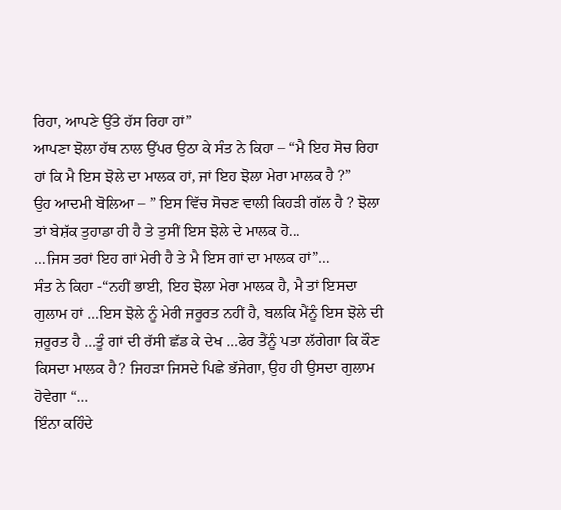ਰਿਹਾ, ਆਪਣੇ ਉੱਤੇ ਹੱਸ ਰਿਹਾ ਹਾਂ”
ਆਪਣਾ ਝੋਲਾ ਹੱਥ ਨਾਲ ਉੱਪਰ ਉਠਾ ਕੇ ਸੰਤ ਨੇ ਕਿਹਾ – “ਮੈ ਇਹ ਸੋਚ ਰਿਹਾ ਹਾਂ ਕਿ ਮੈ ਇਸ ਝੋਲੇ ਦਾ ਮਾਲਕ ਹਾਂ, ਜਾਂ ਇਹ ਝੋਲਾ ਮੇਰਾ ਮਾਲਕ ਹੈ ?”
ਉਹ ਆਦਮੀ ਬੋਲਿਆ – ” ਇਸ ਵਿੱਚ ਸੋਚਣ ਵਾਲੀ ਕਿਹੜੀ ਗੱਲ ਹੈ ? ਝੋਲਾ ਤਾਂ ਬੇਸ਼ੱਕ ਤੁਹਾਡਾ ਹੀ ਹੈ ਤੇ ਤੁਸੀਂ ਇਸ ਝੋਲੇ ਦੇ ਮਾਲਕ ਹੋ...
…ਜਿਸ ਤਰਾਂ ਇਹ ਗਾਂ ਮੇਰੀ ਹੈ ਤੇ ਮੈ ਇਸ ਗਾਂ ਦਾ ਮਾਲਕ ਹਾਂ”…
ਸੰਤ ਨੇ ਕਿਹਾ -“ਨਹੀਂ ਭਾਈ, ਇਹ ਝੋਲਾ ਮੇਰਾ ਮਾਲਕ ਹੈ, ਮੈ ਤਾਂ ਇਸਦਾ ਗੁਲਾਮ ਹਾਂ …ਇਸ ਝੋਲੇ ਨੂੰ ਮੇਰੀ ਜਰੂਰਤ ਨਹੀਂ ਹੈ, ਬਲਕਿ ਮੈਂਨੂੰ ਇਸ ਝੋਲੇ ਦੀ ਜ਼ਰੂਰਤ ਹੈ …ਤੂੰ ਗਾਂ ਦੀ ਰੱਸੀ ਛੱਡ ਕੇ ਦੇਖ …ਫੇਰ ਤੈਂਨੂੰ ਪਤਾ ਲੱਗੇਗਾ ਕਿ ਕੌਣ ਕਿਸਦਾ ਮਾਲਕ ਹੈ? ਜਿਹੜਾ ਜਿਸਦੇ ਪਿਛੇ ਭੱਜੇਗਾ, ਉਹ ਹੀ ਉਸਦਾ ਗੁਲਾਮ ਹੋਵੇਗਾ “…
ਇੰਨਾ ਕਹਿੰਦੇ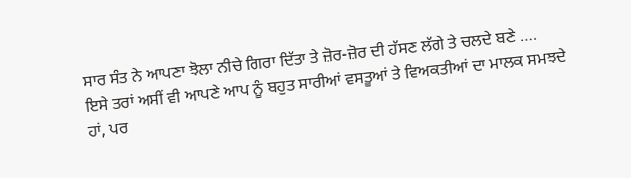ਸਾਰ ਸੰਤ ਨੇ ਆਪਣਾ ਝੋਲਾ ਨੀਚੇ ਗਿਰਾ ਦਿੱਤਾ ਤੇ ਜ਼ੋਰ-ਜ਼ੋਰ ਦੀ ਹੱਸਣ ਲੱਗੇ ਤੇ ਚਲਦੇ ਬਣੇ ….
ਇਸੇ ਤਰਾਂ ਅਸੀਂ ਵੀ ਆਪਣੇ ਆਪ ਨੂੰ ਬਹੁਤ ਸਾਰੀਆਂ ਵਸਤੂਆਂ ਤੇ ਵਿਅਕਤੀਆਂ ਦਾ ਮਾਲਕ ਸਮਝਦੇ ਹਾਂ, ਪਰ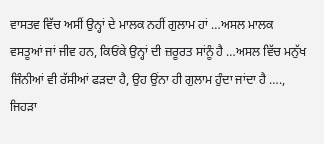ਵਾਸਤਵ ਵਿੱਚ ਅਸੀਂ ਉਨ੍ਹਾਂ ਦੇ ਮਾਲਕ ਨਹੀਂ ਗੁਲਾਮ ਹਾਂ …ਅਸਲ ਮਾਲਕ ਵਸਤੂਆਂ ਜਾਂ ਜੀਵ ਹਨ, ਕਿਓਂਕੇ ਉਨ੍ਹਾਂ ਦੀ ਜ਼ਰੂਰਤ ਸਾਂਨੂੰ ਹੈ …ਅਸਲ ਵਿੱਚ ਮਨੁੱਖ ਜਿੰਨੀਆਂ ਵੀ ਰੱਸੀਆਂ ਫੜਦਾ ਹੈ, ਉਹ ਉਂਨਾ ਹੀ ਗੁਲਾਮ ਹੁੰਦਾ ਜਾਂਦਾ ਹੈ …., ਜਿਹੜਾ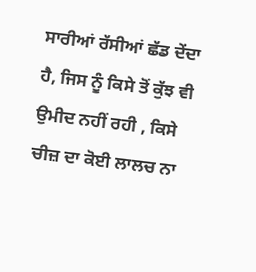ਸਾਰੀਆਂ ਰੱਸੀਆਂ ਛੱਡ ਦੇਂਦਾ ਹੈ, ਜਿਸ ਨੂੰ ਕਿਸੇ ਤੋਂ ਕੁੱਝ ਵੀ ਉਮੀਦ ਨਹੀਂ ਰਹੀ , ਕਿਸੇ ਚੀਜ਼ ਦਾ ਕੋਈ ਲਾਲਚ ਨਾ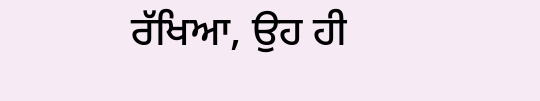ਰੱਖਿਆ, ਉਹ ਹੀ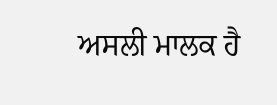ਅਸਲੀ ਮਾਲਕ ਹੈ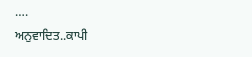….
ਅਨੁਵਾਦਿਤ..ਕਾਪੀ